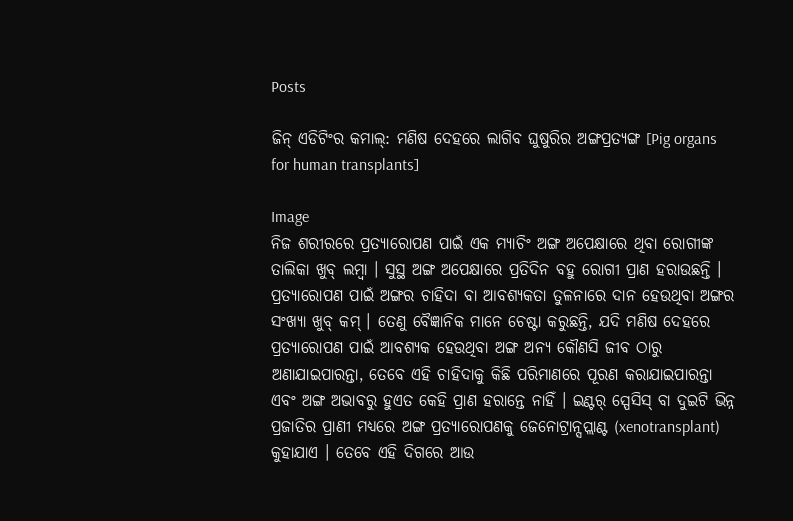Posts

ଜିନ୍ ଏଡିଟିଂର କମାଲ୍: ମଣିଷ ଦେହରେ ଲାଗିବ ଘୁଷୁରିର ଅଙ୍ଗପ୍ରତ୍ୟଙ୍ଗ [Pig organs for human transplants]

Image
ନିଜ ଶରୀରରେ ପ୍ରତ୍ୟାରୋପଣ ପାଇଁ ଏକ ମ୍ୟାଚିଂ ଅଙ୍ଗ ଅପେକ୍ଷାରେ ଥିବା ରୋଗୀଙ୍କ ତାଲିକା ଖୁବ୍ ଲମ୍ବା । ସୁସ୍ଥ ଅଙ୍ଗ ଅପେକ୍ଷାରେ ପ୍ରତିଦିନ ବହୁ ରୋଗୀ ପ୍ରାଣ ହରାଉଛନ୍ତି । ପ୍ରତ୍ୟାରୋପଣ ପାଇଁ ଅଙ୍ଗର ଚାହିଦା ବା ଆବଶ୍ୟକତା ତୁଳନାରେ ଦାନ ହେଉଥିବା ଅଙ୍ଗର ସଂଖ୍ୟା ଖୁବ୍ କମ୍ । ତେଣୁ ବୈଜ୍ଞାନିକ ମାନେ ଚେଷ୍ଟା କରୁଛନ୍ତି, ଯଦି ମଣିଷ ଦେହରେ ପ୍ରତ୍ୟାରୋପଣ ପାଇଁ ଆବଶ୍ୟକ ହେଉଥିବା ଅଙ୍ଗ ଅନ୍ୟ କୌଣସି ଜୀବ ଠାରୁ ଅଣାଯାଇପାରନ୍ତା, ତେବେ ଏହି ଚାହିଦାକୁ କିଛି ପରିମାଣରେ ପୂରଣ କରାଯାଇପାରନ୍ତା ଏବଂ ଅଙ୍ଗ ଅଭାବରୁ ହୁଏତ କେହି ପ୍ରାଣ ହରାନ୍ତେ ନାହିଁ । ଇଣ୍ଟର୍ ସ୍ପେସିସ୍ ବା ଦୁଇଟି ଭିନ୍ନ ପ୍ରଜାତିର ପ୍ରାଣୀ ମଧ୍ୟରେ ଅଙ୍ଗ ପ୍ରତ୍ୟାରୋପଣକୁ ଜେନୋଟ୍ରାନ୍ସପ୍ଲାଣ୍ଟ (xenotransplant) କୁହାଯାଏ । ତେବେ ଏହି ଦିଗରେ ଆଉ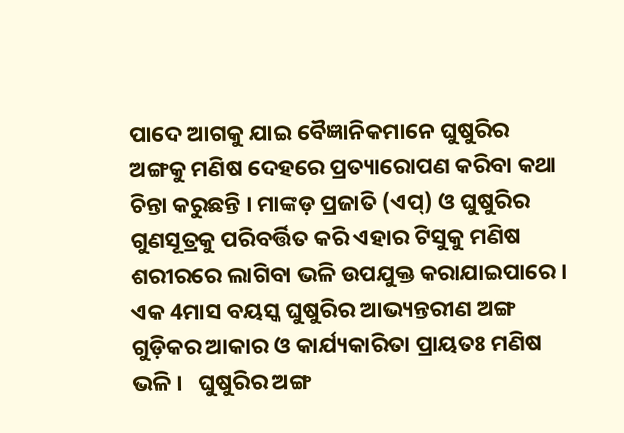ପାଦେ ଆଗକୁ ଯାଇ ବୈଜ୍ଞାନିକମାନେ ଘୁଷୁରିର ଅଙ୍ଗକୁ ମଣିଷ ଦେହରେ ପ୍ରତ୍ୟାରୋପଣ କରିବା କଥା ଚିନ୍ତା କରୁଛନ୍ତି । ମାଙ୍କଡ଼ ପ୍ରଜାତି (ଏପ୍) ଓ ଘୁଷୁରିର ଗୁଣସୂତ୍ରକୁ ପରିବର୍ତ୍ତିତ କରି ଏହାର ଟିସୁକୁ ମଣିଷ ଶରୀରରେ ଲାଗିବା ଭଳି ଉପଯୁକ୍ତ କରାଯାଇପାରେ । ଏକ 4ମାସ ବୟସ୍କ ଘୁଷୁରିର ଆଭ୍ୟନ୍ତରୀଣ ଅଙ୍ଗ ଗୁଡ଼ିକର ଆକାର ଓ କାର୍ଯ୍ୟକାରିତା ପ୍ରାୟତଃ ମଣିଷ ଭଳି ।   ଘୁଷୁରିର ଅଙ୍ଗ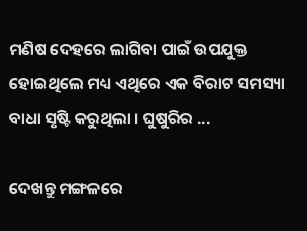ମଣିଷ ଦେହରେ ଲାଗିବା ପାଇଁ ଉପଯୁକ୍ତ ହୋଇଥିଲେ ମଧ୍ୟ ଏଥିରେ ଏକ ବିରାଟ ସମସ୍ୟା ବାଧା ସୃଷ୍ଟି କରୁଥିଲା । ଘୁଷୁରିର ...

ଦେଖନ୍ତୁ ମଙ୍ଗଳରେ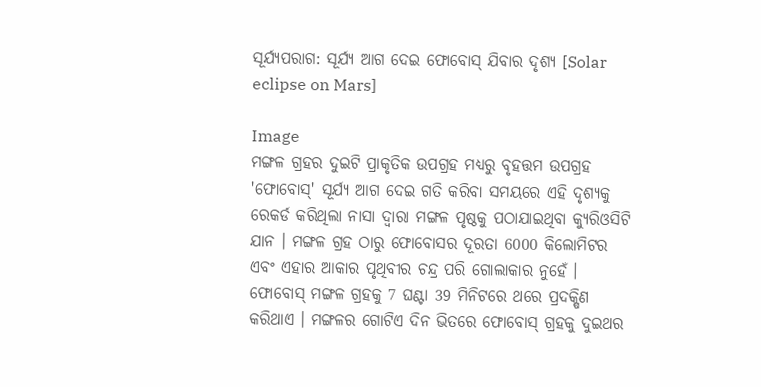ସୂର୍ଯ୍ୟପରାଗ: ସୂର୍ଯ୍ୟ ଆଗ ଦେଇ ଫୋବୋସ୍ ଯିବାର ଦୃଶ୍ୟ [Solar eclipse on Mars]

Image
ମଙ୍ଗଳ ଗ୍ରହର ଦୁଇଟି ପ୍ରାକୃତିକ ଉପଗ୍ରହ ମଧ୍ୟରୁ ବୃହତ୍ତମ ଉପଗ୍ରହ 'ଫୋବୋସ୍' ସୂର୍ଯ୍ୟ ଆଗ ଦେଇ ଗତି କରିବା ସମୟରେ ଏହି ଦୃଶ୍ୟକୁ ରେକର୍ଡ କରିଥିଲା ନାସା ଦ୍ୱାରା ମଙ୍ଗଳ ପୃଷ୍ଠକୁ ପଠାଯାଇଥିବା କ୍ୟୁରିଓସିଟି ଯାନ । ମଙ୍ଗଳ ଗ୍ରହ ଠାରୁ ଫୋବୋସର ଦୂରତା 6000 କିଲୋମିଟର ଏବଂ ଏହାର ଆକାର ପୃଥିବୀର ଚନ୍ଦ୍ର ପରି ଗୋଲାକାର ନୁହେଁ । ଫୋବୋସ୍ ମଙ୍ଗଳ ଗ୍ରହକୁ 7 ଘଣ୍ଟା 39 ମିନିଟରେ ଥରେ ପ୍ରଦକ୍ଷିଣ କରିଥାଏ । ମଙ୍ଗଳର ଗୋଟିଏ ଦିନ ଭିତରେ ଫୋବୋସ୍ ଗ୍ରହକୁ ଦୁଇଥର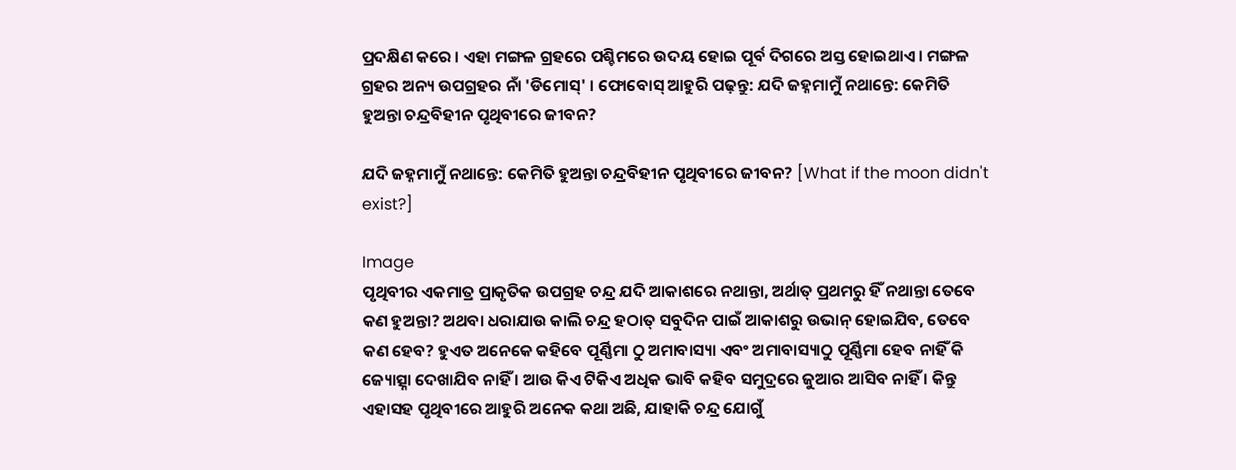ପ୍ରଦକ୍ଷିଣ କରେ । ଏହା ମଙ୍ଗଳ ଗ୍ରହରେ ପଶ୍ଚିମରେ ଉଦୟ ହୋଇ ପୂର୍ବ ଦିଗରେ ଅସ୍ତ ହୋଇଥାଏ । ମଙ୍ଗଳ ଗ୍ରହର ଅନ୍ୟ ଉପଗ୍ରହର ନାଁ 'ଡିମୋସ୍' । ଫୋବୋସ୍ ଆହୁରି ପଢ଼ନ୍ତୁ: ଯଦି ଜହ୍ନମାମୁଁ ନଥାନ୍ତେ: କେମିତି ହୁଅନ୍ତା ଚନ୍ଦ୍ରବିହୀନ ପୃଥିବୀରେ ଜୀବନ?

ଯଦି ଜହ୍ନମାମୁଁ ନଥାନ୍ତେ: କେମିତି ହୁଅନ୍ତା ଚନ୍ଦ୍ରବିହୀନ ପୃଥିବୀରେ ଜୀବନ? [What if the moon didn't exist?]

Image
ପୃଥିବୀର ଏକମାତ୍ର ପ୍ରାକୃତିକ ଉପଗ୍ରହ ଚନ୍ଦ୍ର ଯଦି ଆକାଶରେ ନଥାନ୍ତା, ଅର୍ଥାତ୍ ପ୍ରଥମରୁ ହିଁ ନଥାନ୍ତା ତେବେ କଣ ହୁଅନ୍ତା? ଅଥବା ଧରାଯାଉ କାଲି ଚନ୍ଦ୍ର ହଠାତ୍ ସବୁଦିନ ପାଇଁ ଆକାଶରୁ ଉଭାନ୍ ହୋଇଯିବ, ତେବେ କଣ ହେବ? ହୁଏତ ଅନେକେ କହିବେ ପୂର୍ଣ୍ଣିମା ଠୁ ଅମାବାସ୍ୟା ଏବଂ ଅମାବାସ୍ୟାଠୁ ପୂର୍ଣ୍ଣିମା ହେବ ନାହିଁ କି ଜ୍ୟୋତ୍ସ୍ନା ଦେଖାଯିବ ନାହିଁ । ଆଉ କିଏ ଟିକିଏ ଅଧିକ ଭାବି କହିବ ସମୁଦ୍ରରେ ଜୁଆର ଆସିବ ନାହିଁ । କିନ୍ତୁ ଏହାସହ ପୃଥିବୀରେ ଆହୁରି ଅନେକ କଥା ଅଛି, ଯାହାକି ଚନ୍ଦ୍ର ଯୋଗୁଁ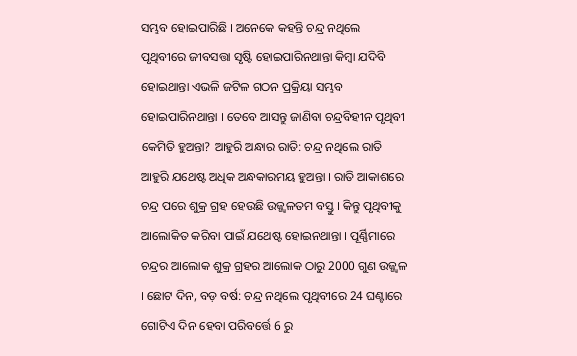ସମ୍ଭବ ହୋଇପାରିଛି । ଅନେକେ କହନ୍ତି ଚନ୍ଦ୍ର ନଥିଲେ ପୃଥିବୀରେ ଜୀବସତ୍ତା ସୃଷ୍ଟି ହୋଇପାରିନଥାନ୍ତା କିମ୍ବା ଯଦିବି ହୋଇଥାନ୍ତା ଏଭଳି ଜଟିଳ ଗଠନ ପ୍ରକ୍ରିୟା ସମ୍ଭବ ହୋଇପାରିନଥାନ୍ତା । ତେବେ ଆସନ୍ତୁ ଜାଣିବା ଚନ୍ଦ୍ରବିହୀନ ପୃଥିବୀ କେମିତି ହୁଅନ୍ତା? ଆହୁରି ଅନ୍ଧାର ରାତି: ଚନ୍ଦ୍ର ନଥିଲେ ରାତି ଆହୁରି ଯଥେଷ୍ଟ ଅଧିକ ଅନ୍ଧକାରମୟ ହୁଅନ୍ତା । ରାତି ଆକାଶରେ ଚନ୍ଦ୍ର ପରେ ଶୁକ୍ର ଗ୍ରହ ହେଉଛି ଉଜ୍ଜ୍ୱଳତମ ବସ୍ତୁ । କିନ୍ତୁ ପୃଥିବୀକୁ ଆଲୋକିତ କରିବା ପାଇଁ ଯଥେଷ୍ଟ ହୋଇନଥାନ୍ତା । ପୂର୍ଣ୍ଣିମାରେ ଚନ୍ଦ୍ରର ଆଲୋକ ଶୁକ୍ର ଗ୍ରହର ଆଲୋକ ଠାରୁ 2000 ଗୁଣ ଉଜ୍ଜ୍ୱଳ । ଛୋଟ ଦିନ, ବଡ଼ ବର୍ଷ: ଚନ୍ଦ୍ର ନଥିଲେ ପୃଥିବୀରେ 24 ଘଣ୍ଟାରେ ଗୋଟିଏ ଦିନ ହେବା ପରିବର୍ତ୍ତେ 6 ରୁ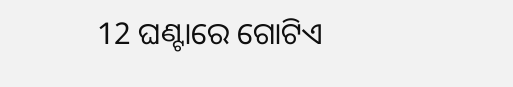12 ଘଣ୍ଟାରେ ଗୋଟିଏ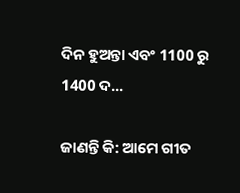ଦିନ ହୁଅନ୍ତା ଏବଂ 1100 ରୁ 1400 ଦ...

ଜାଣନ୍ତି କି: ଆମେ ଗୀତ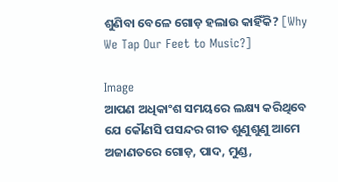ଶୁଣିବା ବେଳେ ଗୋଡ଼ ହଲାଉ କାହିଁକି? [Why We Tap Our Feet to Music?]

Image
ଆପଣ ଅଧିକାଂଶ ସମୟରେ ଲକ୍ଷ୍ୟ କରିଥିବେ ଯେ କୌଣସି ପସନ୍ଦର ଗୀତ ଶୁଣୁଶୁଣୁ ଆମେ ଅଜାଣତରେ ଗୋଡ଼, ପାଦ, ମୁଣ୍ଡ,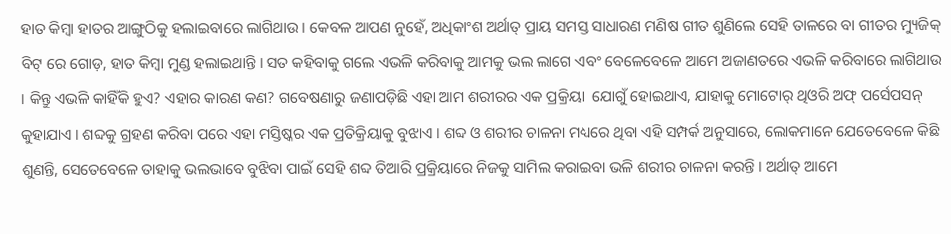ହାତ କିମ୍ବା ହାତର ଆଙ୍ଗୁଠିକୁ ହଲାଇବାରେ ଲାଗିଥାଉ । କେବଳ ଆପଣ ନୁହେଁ, ଅଧିକାଂଶ ଅର୍ଥାତ୍ ପ୍ରାୟ ସମସ୍ତ ସାଧାରଣ ମଣିଷ ଗୀତ ଶୁଣିଲେ ସେହି ତାଳରେ ବା ଗୀତର ମ୍ୟୁଜିକ୍ ବିଟ୍ ରେ ଗୋଡ଼, ହାତ କିମ୍ବା ମୁଣ୍ଡ ହଲାଇଥାନ୍ତି । ସତ କହିବାକୁ ଗଲେ ଏଭଳି କରିବାକୁ ଆମକୁ ଭଲ ଲାଗେ ଏବଂ ବେଳେବେଳେ ଆମେ ଅଜାଣତରେ ଏଭଳି କରିବାରେ ଲାଗିଥାଉ । କିନ୍ତୁ ଏଭଳି କାହିଁକି ହୁଏ? ଏହାର କାରଣ କଣ? ଗବେଷଣାରୁ ଜଣାପଡ଼ିଛି ଏହା ଆମ ଶରୀରର ଏକ ପ୍ରକ୍ରିୟା  ଯୋଗୁଁ ହୋଇଥାଏ, ଯାହାକୁ ମୋଟୋର୍ ଥିଓରି ଅଫ୍ ପର୍ସେପସନ୍ କୁହାଯାଏ । ଶବ୍ଦକୁ ଗ୍ରହଣ କରିବା ପରେ ଏହା ମସ୍ତିଷ୍କର ଏକ ପ୍ରତିକ୍ରିୟାକୁ ବୁଝାଏ । ଶବ୍ଦ ଓ ଶରୀର ଚାଳନା ମଧ୍ୟରେ ଥିବା ଏହି ସମ୍ପର୍କ ଅନୁସାରେ, ଲୋକମାନେ ଯେତେବେଳେ କିଛି ଶୁଣନ୍ତି, ସେତେବେଳେ ତାହାକୁ ଭଲଭାବେ ବୁଝିବା ପାଇଁ ସେହି ଶବ୍ଦ ତିଆରି ପ୍ରକ୍ରିୟାରେ ନିଜକୁ ସାମିଲ କରାଇବା ଭଳି ଶରୀର ଚାଳନା କରନ୍ତି । ଅର୍ଥାତ୍ ଆମେ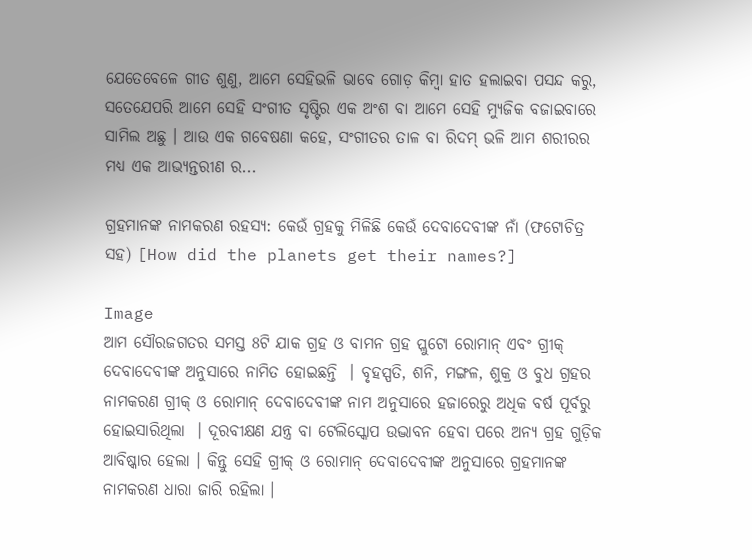ଯେତେବେଳେ ଗୀତ ଶୁଣୁ, ଆମେ ସେହିଭଳି ଭାବେ ଗୋଡ଼ କିମ୍ବା ହାତ ହଲାଇବା ପସନ୍ଦ କରୁ, ସତେଯେପରି ଆମେ ସେହି ସଂଗୀତ ସୃଷ୍ଟିର ଏକ ଅଂଶ ବା ଆମେ ସେହି ମ୍ୟୁଜିକ ବଜାଇବାରେ ସାମିଲ ଅଛୁ । ଆଉ ଏକ ଗବେଷଣା କହେ, ସଂଗୀତର ତାଳ ବା ରିଦମ୍ ଭଳି ଆମ ଶରୀରର ମଧ୍ୟ ଏକ ଆଭ୍ୟନ୍ତରୀଣ ର...

ଗ୍ରହମାନଙ୍କ ନାମକରଣ ରହସ୍ୟ: କେଉଁ ଗ୍ରହକୁ ମିଳିଛି କେଉଁ ଦେବାଦେବୀଙ୍କ ନାଁ (ଫଟୋଚିତ୍ର ସହ) [How did the planets get their names?]

Image
ଆମ ସୌରଜଗତର ସମସ୍ତ 8ଟି ଯାକ ଗ୍ରହ ଓ ବାମନ ଗ୍ରହ ପ୍ଲୁଟୋ ରୋମାନ୍ ଏବଂ ଗ୍ରୀକ୍ ଦେବାଦେବୀଙ୍କ ଅନୁସାରେ ନାମିତ ହୋଇଛନ୍ତି  । ବୃହସ୍ପତି, ଶନି, ମଙ୍ଗଳ, ଶୁକ୍ର ଓ ବୁଧ ଗ୍ରହର ନାମକରଣ ଗ୍ରୀକ୍ ଓ ରୋମାନ୍ ଦେବାଦେବୀଙ୍କ ନାମ ଅନୁସାରେ ହଜାରେରୁ ଅଧିକ ବର୍ଷ ପୂର୍ବରୁ ହୋଇସାରିଥିଲା  । ଦୂରବୀକ୍ଷଣ ଯନ୍ତ୍ର ବା ଟେଲିସ୍କୋପ ଉଦ୍ଭାବନ ହେବା ପରେ ଅନ୍ୟ ଗ୍ରହ ଗୁଡ଼ିକ ଆବିଷ୍କାର ହେଲା । କିନ୍ତୁ ସେହି ଗ୍ରୀକ୍ ଓ ରୋମାନ୍ ଦେବାଦେବୀଙ୍କ ଅନୁସାରେ ଗ୍ରହମାନଙ୍କ ନାମକରଣ ଧାରା ଜାରି ରହିଲା ।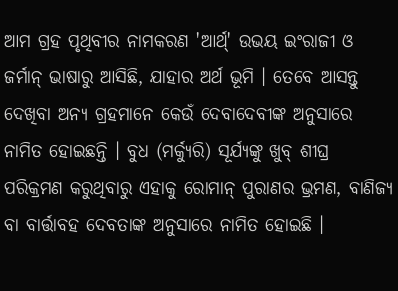ଆମ ଗ୍ରହ ପୃଥିବୀର ନାମକରଣ 'ଆର୍ଥ୍' ଉଭୟ ଇଂରାଜୀ ଓ ଜର୍ମାନ୍ ଭାଷାରୁ ଆସିଛି, ଯାହାର ଅର୍ଥ ଭୂମି । ତେବେ ଆସନ୍ତୁ ଦେଖିବା ଅନ୍ୟ ଗ୍ରହମାନେ କେଉଁ ଦେବାଦେବୀଙ୍କ ଅନୁସାରେ ନାମିତ ହୋଇଛନ୍ତି । ବୁଧ (ମର୍କ୍ୟୁରି) ସୂର୍ଯ୍ୟଙ୍କୁ ଖୁବ୍ ଶୀଘ୍ର ପରିକ୍ରମଣ କରୁଥିବାରୁ ଏହାକୁ ରୋମାନ୍ ପୁରାଣର ଭ୍ରମଣ, ବାଣିଜ୍ୟ ବା ବାର୍ତ୍ତାବହ ଦେବତାଙ୍କ ଅନୁସାରେ ନାମିତ ହୋଇଛି ।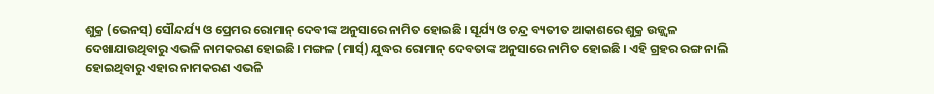ଶୁକ୍ର (ଭେନସ୍) ସୌନ୍ଦର୍ଯ୍ୟ ଓ ପ୍ରେମର ରୋମାନ୍ ଦେବୀଙ୍କ ଅନୁସାରେ ନାମିତ ହୋଇଛି । ସୂର୍ଯ୍ୟ ଓ ଚନ୍ଦ୍ର ବ୍ୟତୀତ ଆକାଶରେ ଶୁକ୍ର ଉଜ୍ଜ୍ୱଳ ଦେଖାଯାଉଥିବାରୁ ଏଭଳି ନାମକରଣ ହୋଇଛି । ମଙ୍ଗଳ (ମାର୍ସ୍) ଯୁଦ୍ଧର ରୋମାନ୍ ଦେବତାଙ୍କ ଅନୁସାରେ ନାମିତ ହୋଇଛି । ଏହି ଗ୍ରହର ରଙ୍ଗ ନାଲି ହୋଇଥିବାରୁ ଏହାର ନାମକରଣ ଏଭଳି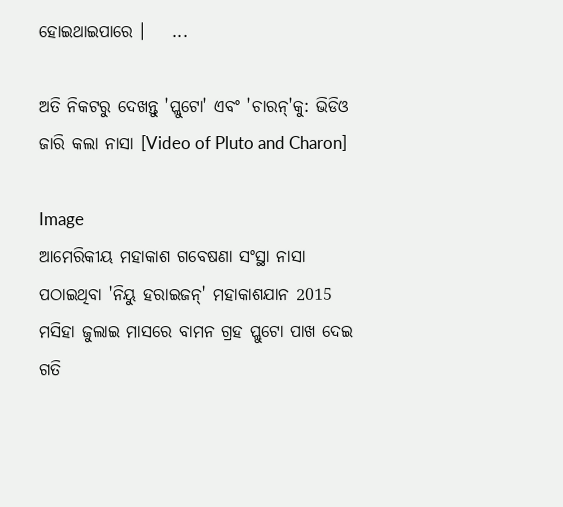ହୋଇଥାଇପାରେ ।    ...

ଅତି ନିକଟରୁ ଦେଖନ୍ତୁ 'ପ୍ଲୁଟୋ' ଏବଂ 'ଚାରନ୍'କୁ: ଭିଡିଓ ଜାରି କଲା ନାସା [Video of Pluto and Charon]

Image
ଆମେରିକୀୟ ମହାକାଶ ଗବେଷଣା ସଂସ୍ଥା ନାସା ପଠାଇଥିବା 'ନିୟୁ ହରାଇଜନ୍' ମହାକାଶଯାନ 2015 ମସିହା ଜୁଲାଇ ମାସରେ ବାମନ ଗ୍ରହ ପ୍ଲୁଟୋ ପାଖ ଦେଇ ଗତି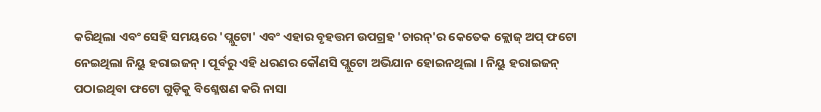କରିଥିଲା ଏବଂ ସେହି ସମୟରେ 'ପ୍ଲୁଟୋ' ଏବଂ ଏହାର ବୃହତ୍ତମ ଉପଗ୍ରହ 'ଚାରନ୍'ର କେତେକ କ୍ଲୋଜ୍ ଅପ୍ ଫଟୋ ନେଇଥିଲା ନିୟୁ ହରାଇଜନ୍ । ପୂର୍ବରୁ ଏହି ଧରଣର କୌଣସି ପ୍ଲୁଟୋ ଅଭିଯାନ ହୋଇନଥିଲା । ନିୟୁ ହରାଇଜନ୍ ପଠାଇଥିବା ଫଟୋ ଗୁଡ଼ିକୁ ବିଶ୍ଳେଷଣ କରି ନାସା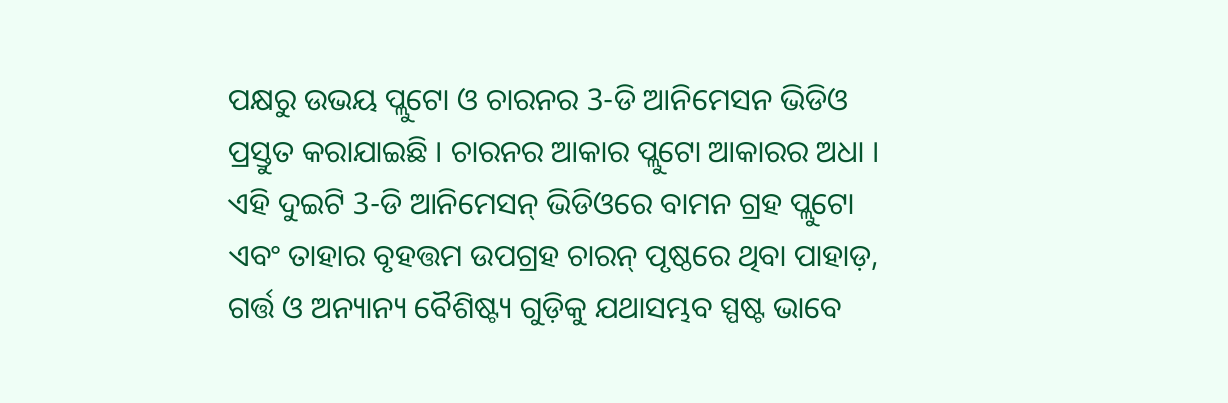ପକ୍ଷରୁ ଉଭୟ ପ୍ଲୁଟୋ ଓ ଚାରନର 3-ଡି ଆନିମେସନ ଭିଡିଓ ପ୍ରସ୍ତୁତ କରାଯାଇଛି । ଚାରନର ଆକାର ପ୍ଲୁଟୋ ଆକାରର ଅଧା । ଏହି ଦୁଇଟି 3-ଡି ଆନିମେସନ୍ ଭିଡିଓରେ ବାମନ ଗ୍ରହ ପ୍ଲୁଟୋ ଏବଂ ତାହାର ବୃହତ୍ତମ ଉପଗ୍ରହ ଚାରନ୍ ପୃଷ୍ଠରେ ଥିବା ପାହାଡ଼, ଗର୍ତ୍ତ ଓ ଅନ୍ୟାନ୍ୟ ବୈଶିଷ୍ଟ୍ୟ ଗୁଡ଼ିକୁ ଯଥାସମ୍ଭବ ସ୍ପଷ୍ଟ ଭାବେ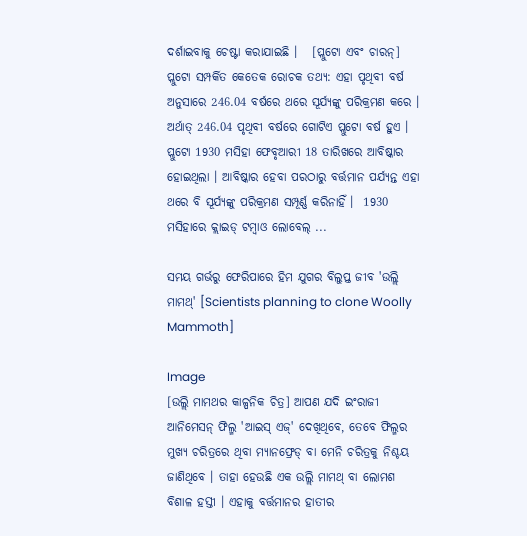ଦର୍ଶାଇବାକୁ ଚେଷ୍ଟା କରାଯାଇଛି ।   [ପ୍ଲୁଟୋ ଏବଂ ଚାରନ୍] ପ୍ଲୁଟୋ ସମ୍ପର୍କିତ କେତେକ ରୋଚକ ତଥ୍ୟ: ଏହା ପୃଥିବୀ ବର୍ଷ ଅନୁସାରେ 246.04 ବର୍ଷରେ ଥରେ ସୂର୍ଯ୍ୟଙ୍କୁ ପରିକ୍ରମଣ କରେ । ଅର୍ଥାତ୍ 246.04 ପୃଥିବୀ ବର୍ଷରେ ଗୋଟିଏ ପ୍ଲୁଟୋ ବର୍ଷ ହୁଏ । ପ୍ଲୁଟୋ 1930 ମସିହା ଫେବୃଆରୀ 18 ତାରିଖରେ ଆବିଷ୍କାର ହୋଇଥିଲା । ଆବିଷ୍କାର ହେବା ପରଠାରୁ ବର୍ତ୍ତମାନ ପର୍ଯ୍ୟନ୍ତ ଏହା ଥରେ ବି ସୂର୍ଯ୍ୟଙ୍କୁ ପରିକ୍ରମଣ ସମ୍ପୂର୍ଣ୍ଣ କରିନାହିଁ ।  1930 ମସିହାରେ କ୍ଲାଇଡ୍ ଟମ୍ବାଓ ଲୋବେଲ୍ ...

ସମୟ ଗର୍ଭରୁ ଫେରିପାରେ ହିମ ଯୁଗର ବିଲୁପ୍ତ ଜୀବ 'ଉଲ୍ଲି ମାମଥ୍' [Scientists planning to clone Woolly Mammoth]

Image
[ଉଲ୍ଲି ମାମଥର କାଳ୍ପନିକ ଚିତ୍ର] ଆପଣ ଯଦି ଇଂରାଜୀ ଆନିମେସନ୍ ଫିଲ୍ମ 'ଆଇସ୍ ଏଜ୍' ଦେଖିଥିବେ, ତେବେ ଫିଲ୍ମର ମୁଖ୍ୟ ଚରିତ୍ରରେ ଥିବା ମ୍ୟାନଫ୍ରେଡ୍ ବା ମେନି ଚରିତ୍ରକୁ ନିଶ୍ଚୟ ଜାଣିଥିବେ । ତାହା ହେଉଛି ଏକ ଉଲ୍ଲି ମାମଥ୍ ବା ଲୋମଶ ବିଶାଳ ହସ୍ତୀ । ଏହାକୁ ବର୍ତ୍ତମାନର ହାତୀର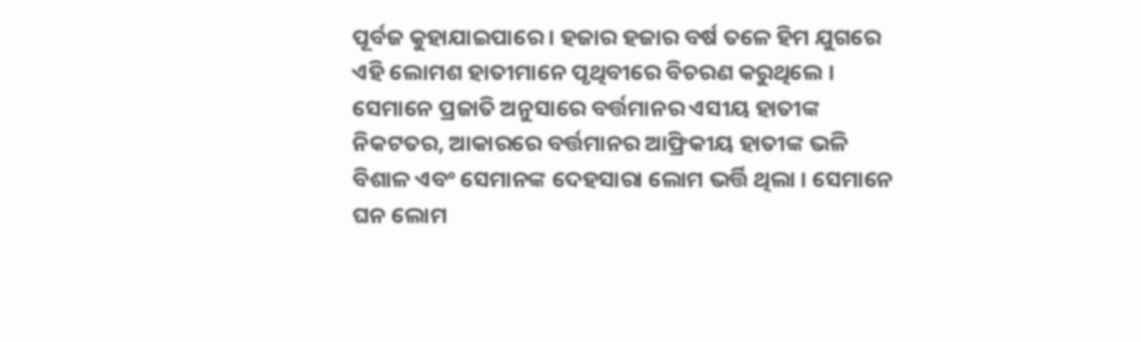ପୂର୍ବଜ କୁହାଯାଇପାରେ । ହଜାର ହଜାର ବର୍ଷ ତଳେ ହିମ ଯୁଗରେ ଏହି ଲୋମଶ ହାତୀମାନେ ପୃଥିବୀରେ ବିଚରଣ କରୁଥିଲେ । ସେମାନେ ପ୍ରଜାତି ଅନୁସାରେ ବର୍ତ୍ତମାନର ଏସୀୟ ହାତୀଙ୍କ ନିକଟତର, ଆକାରରେ ବର୍ତ୍ତମାନର ଆଫ୍ରିକୀୟ ହାତୀଙ୍କ ଭଳି ବିଶାଳ ଏବଂ ସେମାନଙ୍କ ଦେହସାରା ଲୋମ ଭର୍ତ୍ତି ଥିଲା । ସେମାନେ ଘନ ଲୋମ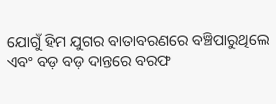ଯୋଗୁଁ ହିମ ଯୁଗର ବାତାବରଣରେ ବଞ୍ଚିପାରୁଥିଲେ ଏବଂ ବଡ଼ ବଡ଼ ଦାନ୍ତରେ ବରଫ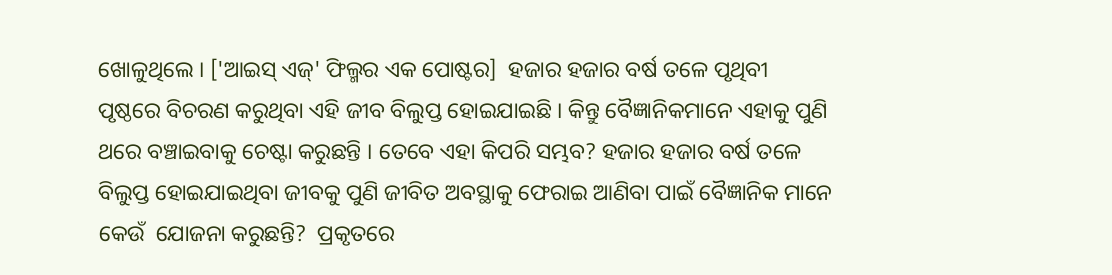ଖୋଳୁଥିଲେ । ['ଆଇସ୍ ଏଜ୍' ଫିଲ୍ମର ଏକ ପୋଷ୍ଟର]  ହଜାର ହଜାର ବର୍ଷ ତଳେ ପୃଥିବୀ ପୃଷ୍ଠରେ ବିଚରଣ କରୁଥିବା ଏହି ଜୀବ ବିଲୁପ୍ତ ହୋଇଯାଇଛି । କିନ୍ତୁ ବୈଜ୍ଞାନିକମାନେ ଏହାକୁ ପୁଣି ଥରେ ବଞ୍ଚାଇବାକୁ ଚେଷ୍ଟା କରୁଛନ୍ତି । ତେବେ ଏହା କିପରି ସମ୍ଭବ? ହଜାର ହଜାର ବର୍ଷ ତଳେ ବିଲୁପ୍ତ ହୋଇଯାଇଥିବା ଜୀବକୁ ପୁଣି ଜୀବିତ ଅବସ୍ଥାକୁ ଫେରାଇ ଆଣିବା ପାଇଁ ବୈଜ୍ଞାନିକ ମାନେ କେଉଁ  ଯୋଜନା କରୁଛନ୍ତି?  ପ୍ରକୃତରେ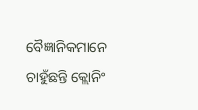ବୈଜ୍ଞାନିକମାନେ ଚାହୁଁଛନ୍ତି କ୍ଲୋନିଂ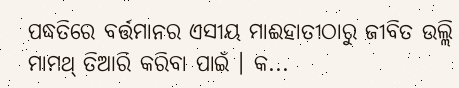ପଦ୍ଧତିରେ ବର୍ତ୍ତମାନର ଏସୀୟ ମାଈହାତୀଠାରୁ ଜୀବିତ ଉଲ୍ଲି ମାମଥ୍ ତିଆରି କରିବା ପାଇଁ । କ...